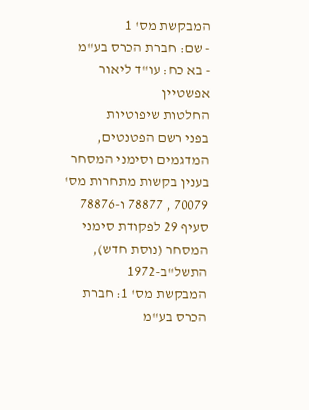המבקשת מס' 1
- שם: חברת הכרס בע"מ
- בא כח: עו"ד ליאור אפשטיין
החלטות שיפוטיות
בפני רשם הפטנטים, המדגמים וסימני המסחר
בענין בקשות מתחרות מס' 70079 , 78877 ו-78876 סעיף 29 לפקודת סימני המסחר (נוסת חדש), התשל"ב-1972
המבקשת מס' 1: חברת הכרס בע"מ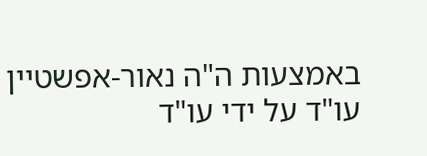באמצעות ה"ה נאור-אפשטיין עו"ד על ידי עו"ד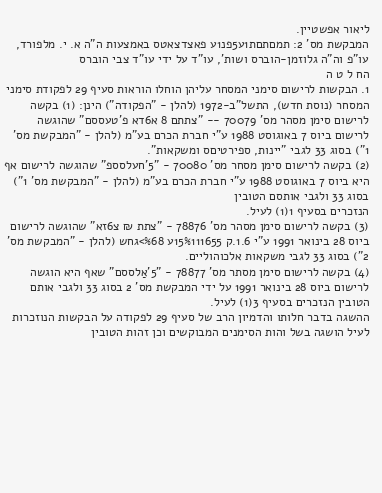ליאור אפשטיין.
המבקשת מס' 2: תמםתםת1ע5פנ1ע פאצדצאטס באמצעות ה"ה א. י. מלפורד, עו"פ וה"ה גלוזמן-הוברס ושות', עו"ד על ידי עו"ד צבי הוברס
הח ל ט ה
1. הבקשות לרישום סימני המסחר עליהן הוחלו הוראות סעיף 29 לפקודת סימני המסחר (נוסת חדש), התשל"ב-1972 (להלן - "הפקודה") הינן: (1) בקשה לרישום סימן מסהר מס' 70079 -- "צתתם 8 א6דא פ'טעססם" שהוגשה לרישום ביוס 7 באוגוסט 1988 ע"י חברת הכרם בע"מ (להלן - "המבקשת מס' 1") בסוג 33 לגבי "יינות, ספירטיםס ומשקאות".
(2) בקשה לרישום סימן מסחר מס' 70080 - "5'חעלסספ" שהוגשה לרישום אף היא ביוס 7 באוגוסט 1988 ע"י חברת הכרם בע"מ (להלן - "המבקשת מס' 1") בסוג 33 ולגבי אותסם הטובין
הנזכרים בסעיף 1(1) לעיל.
(3) בקשה לרישום סימן מסהר מס' 78876 - "צתת ₪ צ6זא" שהוגשה לרישום ביוס 28 בינואר 1991 ע"י 1.6.ק 15%111655ע %68>גחש (להלן - "המבקשת מס' 2") בסוג 33 לגבי משקאות אלכוהוליים.
(4) בקשה לרישום סימן מסתר מס' 78877 - "5'אַלססם" שאף היא הוגשה לרישום ביוס 28 בינואר 1991 על ידי המבקשת מס' 2 בסוג 33 ולגבי אותם הטובין הנזכרים בסעיף 3(1) לעיל.
ההשגה בדבר חלותו והדמיון הרב של סעיף 29 לפקודה על הבקשות הנוזכרות לעיל הושגה בשל והות הסימנים המבוקשים וכן זהות הטובין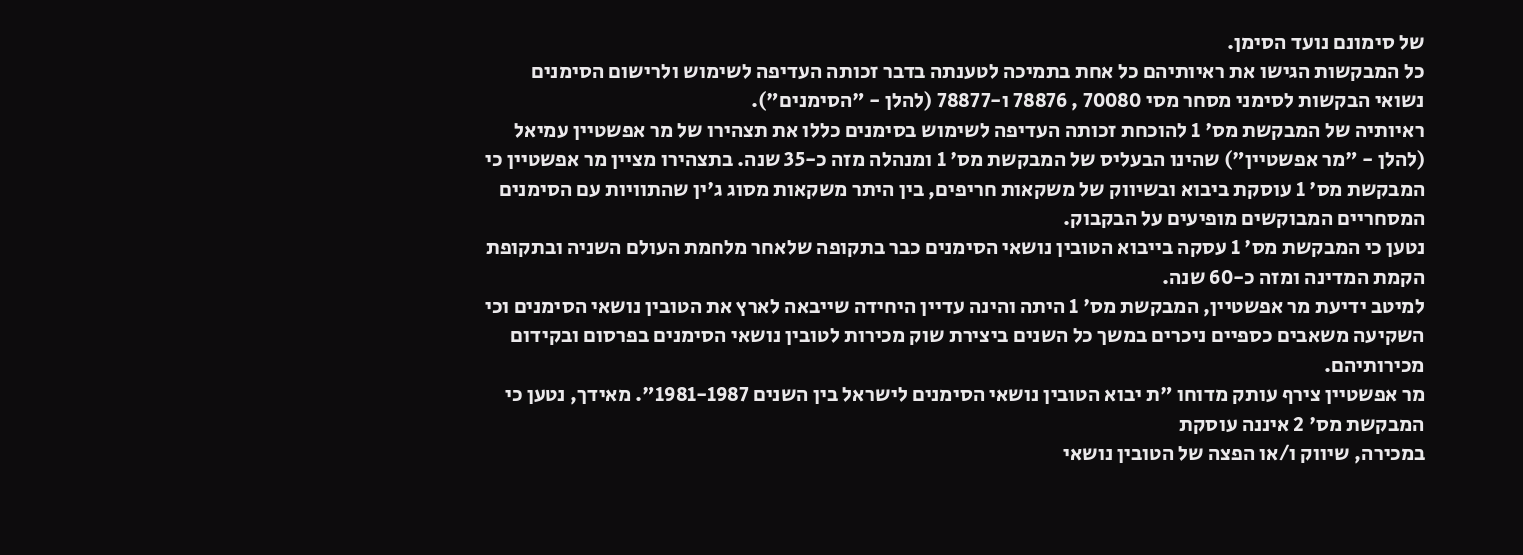של סימונם נועד הסימן.
כל המבקשות הגישו את ראיותיהם כל אחת בתמיכה לטענתה בדבר זכותה העדיפה לשימוש ולרישום הסימנים נשואי הבקשות לסימני מסחר מסי 70080 , 78876 ו-78877 (להלן - "הסימנים").
ראיותיה של המבקשת מס' 1 להוכחת זכותה העדיפה לשימוש בסימנים כללו את תצהירו של מר אפשטיין עמיאל (להלן - "מר אפשטיין") שהינו הבעליס של המבקשת מס' 1 ומנהלה מזה כ-35 שנה. בתצהירו מציין מר אפשטיין כי המבקשת מס' 1 עוסקת ביבוא ובשיווק של משקאות חריפים, בין היתר משקאות מסוג ג'ין שהתוויות עם הסימנים המסחריים המבוקשים מופיעים על הבקבוק.
נטען כי המבקשת מס' 1 עסקה בייבוא הטובין נושאי הסימנים כבר בתקופה שלאחר מלחמת העולם השניה ובתקופת הקמת המדינה ומזה כ-60 שנה.
למיטב ידיעת מר אפשטיין, המבקשת מס' 1 היתה והינה עדיין היחידה שייבאה לארץ את הטובין נושאי הסימנים וכי השקיעה משאבים כספיים ניכרים במשך כל השנים ביצירת שוק מכירות לטובין נושאי הסימנים בפרסום ובקידום מכירותיהם.
מר אפשטיין צירף עותק מדוחו "ת יבוא הטובין נושאי הסימנים לישראל בין השנים 1981-1987". מאידך, נטען כי המבקשת מס' 2 איננה עוסקת
במכירה, שיווק ו/או הפצה של הטובין נושאי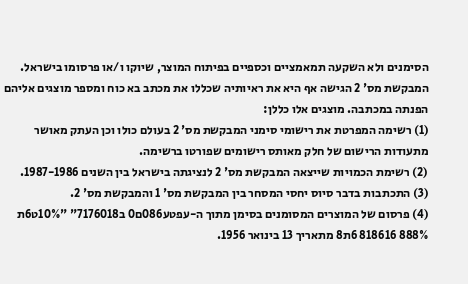הסימנים ולא השקעה תמאמציים וכספיים בפיתוח המוצר, שיוקו ו/או פרסומו בישראל.
המבקשת מס' 2 הגישה אף היא את ראיותיה שכללו את מכתב בא כוח ומספר מוצגים אליהם הפנתה במכתבה. מוצגים אלו כללן:
(1) רשימה המפרטת את רישומי סימני המבקשת מס' 2 בעולם כולו וכן העתק מאושר מתעודות הרישום של חלק מאותס רישומים שפורטו ברשימה.
(2) רשימת הכמויות שייצאה המבקשת מס' 2 לנציגתה בישראל בין השנים 1987-1986.
(3) התכתבות בדבר סיוס יחסי המסחר בין המבקשת מס' 1 והמבקשת מס' 2.
(4) פרסום של המוצרים המסומנים בסימן מתוך ה-עפטע086ם0 ב7176018" "10%ט6ת 888% 818616 6ת8 מתאריך 13 בינואר 1956.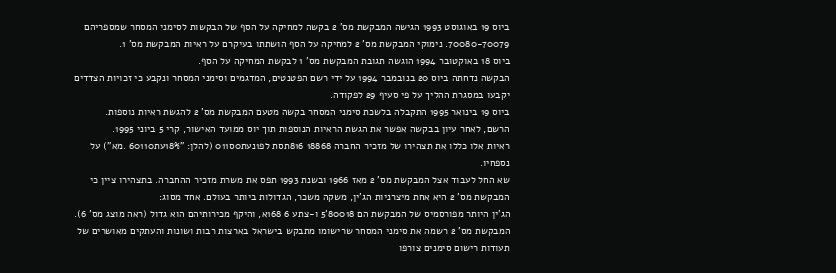ביוס 19 באוגוסט 1993 הגישה המבקשת מס' 2 בקשה למחיקה על הסף של הבקשות לסימני המסחר שמספריהם 70080-70079. נימוקי המבקשת מס' 2 למחיקה על הסף הושתתו בעיקרם על ראיות המבקשת מס' 1.
ביוס 18 באוקטובר 1994 הוגשה תגובת המבקשת מס' 1 לבקשת המחיקה על הסף.
הבקשה נדחתה ביוס 20 בנובמבר 1994 על ידי רשם הפטנטים, המדגמים וסימני המסחר ונקבע כי זכויות הצדדים יקבעו במסגרת ההליך על פי סעיף 29 לפקודה.
ביוס 19 בינואר 1995 התקבלה בלשכת סימני המסחר בקשה מטעם המבקשת מס' 2 להגשת ראיות נוספות.
הרשם, לאחר עיון בבקשה אפשר את הגשת הראיות הנוספות תוך יוס ממועד האישור, קרי 5 ביוני 1995.
ראיות אלו כללו את תצהירו של מזכיר החברה 18868 816תסת לפ1נעת0ס011 (להלן: "18%עת60110 .מא") על נספחיו.
שא החל לעבוד אצל המבקשת מס' 2 מאז 1966 ובשנת 1993 תפס את משרת מזכיר ההחברה. בתצהירו ציין כי המבקשת מס' 2 היא אחת מיצרניות הג'ין, משקה משכר, הגדולות ביותר בעולם. אחד מסוג:
הג'ין היותר מפורסמיס של המבקשת הם 80018'5 ו-צתע 6 168א, והיקף מכירותיהם הוא גדול (ראה מוצג מס' 6). המבקשת מס' 2 רשמה את סימני המסחר שרישומו מתבקש בישראל בארצות רבות ושונות והעתקים מאושרים של תעודות רישום סימנים צורפו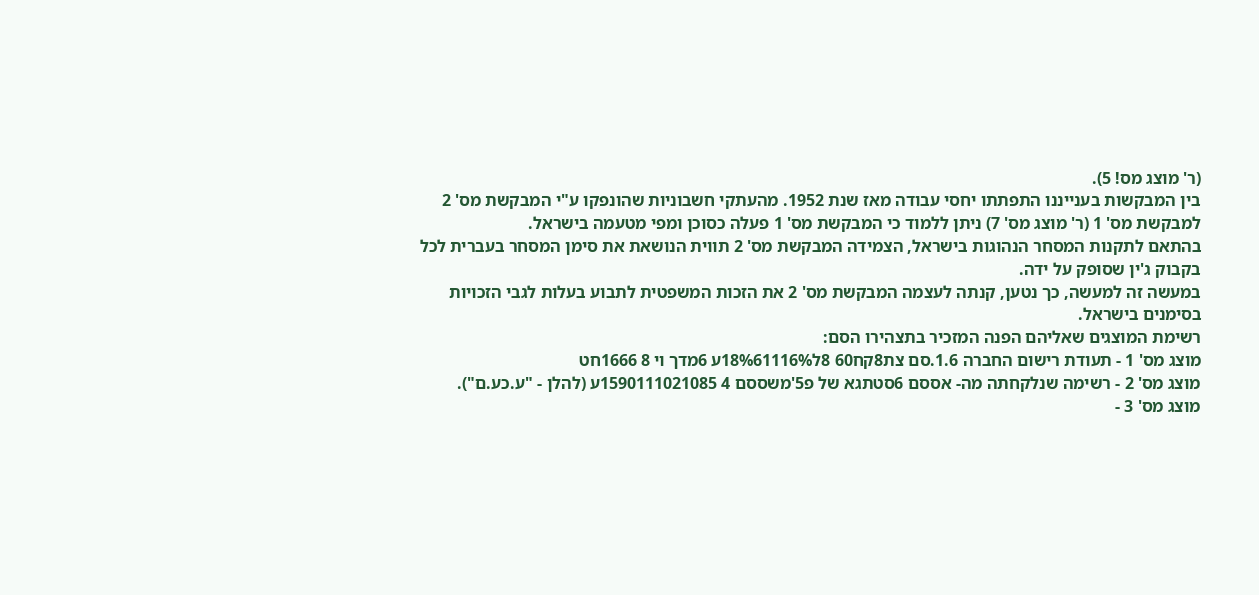(ר' מוצג מס! 5).
בין המבקשות בענייננו התפתתו יחסי עבודה מאז שנת 1952. מהעתקי חשבוניות שהונפקו ע"י המבקשת מס' 2 למבקשת מס' 1 (ר' מוצג מס' 7) ניתן ללמוד כי המבקשת מס' 1 פעלה כסוכן ומפי מטעמה בישראל.
בהתאם לתקנות המסחר הנהוגות בישראל, הצמידה המבקשת מס' 2 תווית הנושאת את סימן המסחר בעברית לכל בקבוק ג'ין שסופק על ידה.
במעשה זה למעשה, כך נטען, קנתה לעצמה המבקשת מס' 2 את הזכות המשפטית לתבוע בעלות לגבי הזכויות בסימנים בישראל.
רשימת המוצגים שאליהם הפנה המזכיר בתצהירו הסם:
מוצג מס' 1 - תעודת רישום החברה 1.6.סם צת8קח60 8ל18%61116%ע 6מדך וי 8 1666חט
מוצג מס' 2 - רשימה שנלקחתה מה- אססם 6סטתגא של פ5'משססם 4 1590111021085ע (להלן - "ע.כע.ם").
מוצג מס' 3 -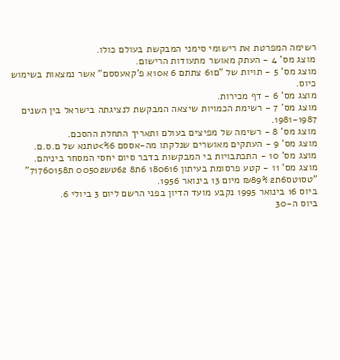רשימה המפרטת את רישומי סימני המבקשת בעולם כולו.
מוצג מס' 4 - העתק מאושר מתעודות הרישום.
מוצג מס' 5 - תויות של "ם61 צתתם 6 א10א פ'קאעססם" אשר נמצאות בשימוש כיוס.
מוצג מס' 6 - דף מכירות.
מוצג מס' 7 - רשימת הכמויות שיצאה המבקשת לנציגתה בישראל בין השנים 1981-1987.
מוצג מס' 8 - רשימה של מפיצים בעולם ותאריך התחלת ההסכם.
מוצג מס' 9 - העתקים מאושרים שנלקתו מה-אססם %6>טתנא של ם.ס.ם.
מוצג מס' 10 - התכתבויות בי המבקשות בדבר סיום יחסי המסחר ביניהם.
מוצג מס' 11 - קטע פרסומת בעיתון 180616 6ת8 62טש00502 ת71760158" "טס1טס6ת2 ₪89% מיום 13 בינואר 1956.
ביוס 16 בינואר 1995 נקבע מועד הדיון בפני הרשם ליום 3 ביולי 6.
ביוס ה-30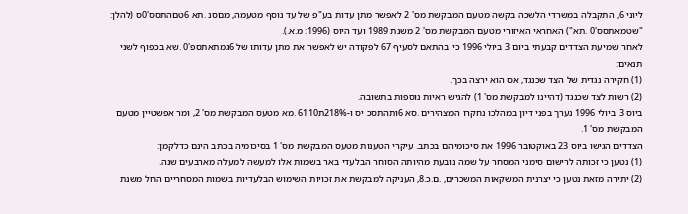ליוני 6, התקבלה במשרדי הלשכה בקשה מטעם המבקשת מס' 2 לאפשר מתן עדות בע"פ של עד נוסף מטעמה, מםסנ .תא 6טםהתסס'0ס (להלן: "שטמאתסס'0 .תא") האחראי האיזורי מטעם המבקשת מס' 2 משנת 1989 ועד היוס (1996: מ.א.).
לאחר שמיעת הצדדים קבעתי ביום 3 ביולי 1996 כי בהתאם לסעיף 67 לפקודה יש לאפשר את מתן עדותו של 6גמתאתספ'0 .שא בכפוף לשני תנאים:
(1) חקירה נגדית של הצד שכנגד, אס הוא ירצה בכך.
(2) רשות לצד שכנגד (דהיינו למבקשת מס' 1) להגיש ראיות נוספות בתשובה.
ביוס 3 ביולי 1996 נערך בפני דיון במהלכו נחקרו המצהירים .סא 6ותהתסכ יס ו-218%ת6110 .מא מטעס המבקשת מס' 2, ומר אפשטיין מטעם המבקשת מס' 1.
הצדדים הגישו ביוס 23 באוקטובר 1996 את סיכומיהם בכתב. עיקרי הטענות מטעס המבקשת מס' 1 בסיכומיה בכתב הינם כדלקמן:
(1) נטען כי זכותה לרישום סימני המסחר על שמה נובעת מהיותה הסוחר הבלעדי באר בשמות אלו למעשה למעלה מארבעים שנה.
(2) יתירה מזאת נטען כי יצרנית המשקאות המשכרים, .ם.כ.8, העניקה למבקשת את זכויות השימוש הבלעדיות בשמות המסחריים החל משנת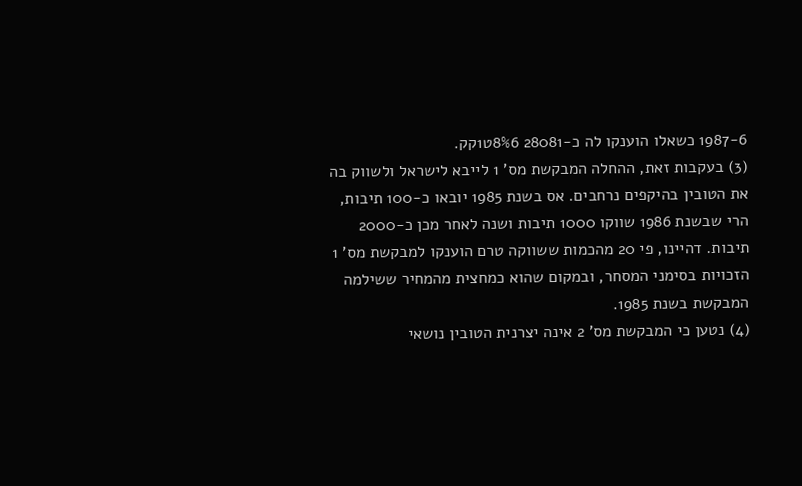1987-6 כשאלו הוענקו לה כ-28081 8%6ט1קק.
(3) בעקבות זאת, ההחלה המבקשת מס' 1 לייבא לישראל ולשווק בה את הטובין בהיקפים נרחבים. אס בשנת 1985 יובאו כ-100 תיבות, הרי שבשנת 1986 שווקו 1000 תיבות ושנה לאחר מכן כ-2000 תיבות. דהיינו, פי 20 מהכמות ששווקה טרם הוענקו למבקשת מס' 1 הזכויות בסימני המסחר, ובמקום שהוא כמחצית מהמחיר ששילמה המבקשת בשנת 1985.
(4) נטען כי המבקשת מס' 2 אינה יצרנית הטובין נושאי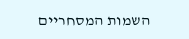השמות המסחריים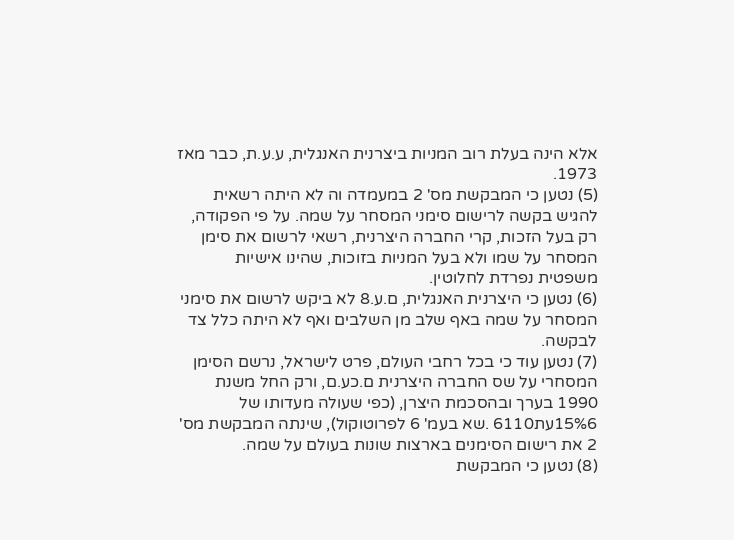אלא הינה בעלת רוב המניות ביצרנית האנגלית, ע.ע.ת, כבר מאז 1973.
(5) נטען כי המבקשת מס' 2 במעמדה וה לא היתה רשאית להגיש בקשה לרישום סימני המסחר על שמה. על פי הפקודה, רק בעל הזכות, קרי החברה היצרנית, רשאי לרשום את סימן המסחר על שמו ולא בעל המניות בזוכות, שהינו אישיות משפטית נפרדת לחלוטין.
(6) נטען כי היצרנית האנגלית, ם.ע.8 לא ביקש לרשום את סימני המסחר על שמה באף שלב מן השלבים ואף לא היתה כלל צד לבקשה.
(7) נטען עוד כי בכל רחבי העולם, פרט לישראל, נרשם הסימן המסחרי על שס החברה היצרנית ם.כע.ם, ורק החל משנת 1990 בערך ובהסכמת היצרן, (כפי שעולה מעדותו של 15%6עת6110 .שא בעמ' 6 לפרוטוקול), שינתה המבקשת מס' 2 את רישום הסימנים בארצות שונות בעולם על שמה.
(8) נטען כי המבקשת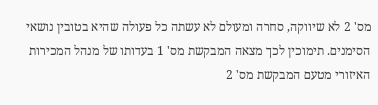מס' 2 לא שיווקה, סחרה ומעולם לא עשתה כל פעולה שהיא בטובין נושאי הסימנים. תימוכין לכך מצאה המבקשת מס' 1 בעדותו של מנהל המכירות האיזורי מטעם המבקשת מס' 2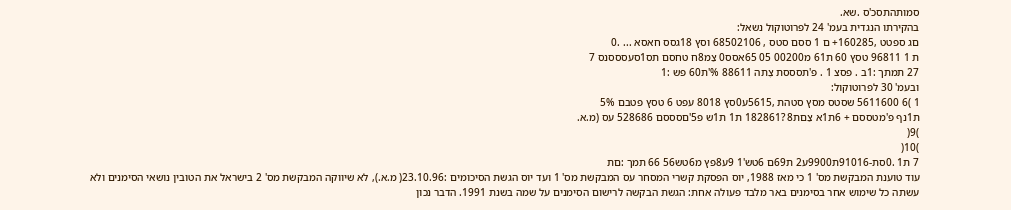סמותהתסכ'ס .שא.
בהקירתו הנגדית בעמ' 24 לפרוטוקול נשאל:
םג ספטט ,160285+ ם 1 ססם סטס , 68502106 וסץ 18גסס חאסא ... .0
ת 1 96811 טסץ 60 ת61 מ00200 05 65אסס0 צַמ8ח טחסם תס1סעסססנס 7
27 תמתך :1ב . פסצ 1 . פ'תסססת צֶתה 88611 %'ת60 פש :1
ובעמ' 30 לפרוטוקול:
1 )6 5611600 שסטס מסץ סטהת ,5615ע0סץ 8018 עפט 6 טסץ פטבם 5%
ת1נף פ'מטססם + 6ת1א צַםת8 ?182861 ת1 ת1ש פ5'םסססם 528686 עס (מ.א.
)9(
)10(
7 ת1 .0סת-91016ת9900ע2 ת69ם 6טש'1 9ע8פץ מ6טש56 66 תמך :םת
עוד טוענת המבקשת מס' 1 כי מאז 1988, יוס הפסקת קשרי המסחר עס המבקשת מס' 1 ועד יוס הגשת הסיכומים :23.10.96( מ.א.), לא שיווקה המבקשת מס' 2 בישראל את הטובין נושאי הסימנים ולא עשתה כל שימוש אחר בסימנים באר מלבד פעולה אחת: הגשת הבקשה לרישום הסימנים על שמה בשנת 1991. הדבר נכון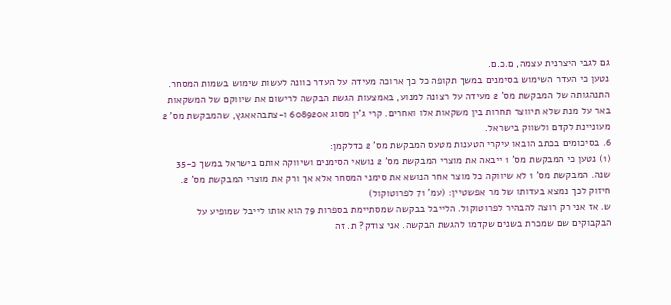גם לגבי היצרנית עצמה, ם.כ.ם.
נטען כי העדר השימוש בסימנים במשך תקופה כל כך ארוכה מעידה על העדר כוונה לעשות שימוש בשמות המסחר. התנהגותה של המבקשת מס' 2 מעידה על רצונה למנוע, באמצעות הגשת הבקשה לרישום את שיווקם של המשקאות באר על מנת שלא תיווצר תחרות בין משקאות אלו ואחרים. קרי ג'ין מסוג א608920 ו-צתבהאאגץ, שהמבקשת מס' 2 מעוניינת לקדם ולשווק בישראל.
6. בסיכומים בכתב הובאו עיקרי הטענות מטעס המבקשת מס' 2 כדלקמן:
(1) נטען כי המבקשת מס' 1 ייבאה את מוצרי המבקשת מס' 2 נושאי הסימנים ושיווקה אותם בישראל במשך כ-35 שנה. המבקשת מס' 1 לא שיווקה כל מוצר אחר הנושא את סימני המסחר אלא אך ורק את מוצרי המבקשת מס' 2.
חיזוק לכך נמצא בעדותו של מר אפשטיין: (עמ' 71 לפרוטוקול)
ש. אז אני רק רוצה להבהיר לפרוטוקול. הלייבל בבקשה שמסתיימת בספרות 79 הוא אותו לייבל שמופיע על הבקבוקים שם שמכרת בשנים שקדמו להגשת הבקשה. אני צודק? ת. זה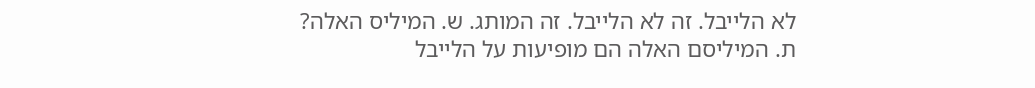לא הלייבל. זה לא הלייבל. זה המותג. ש. המיליס האלה? ת. המיליסם האלה הם מופיעות על הלייבל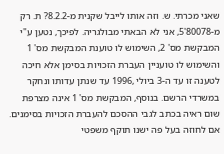שאני מכרתי. ש. וזה אותו לייבל שקנית מ-8.2.2? ת. רק מ-80078'5, אני לא הבאתי מבולגריה. לפיכך, נטען ע"י המבקשת מס' 2, השימוש לו טוענת המבקשת מס' 1 והשימוש לו טועניין העברת הזכויות בסימן אלא חיכה לטענה זו עד ה-3 ביולי ,1996 עד שנתן עדותו ונחקר במשרדי הרשם. בנוסף, המבקשת מס' 1 אינה מצרפת שום ראיה בכתב לגבי ההסכם להעברת הזכויות בסימנים. אם לחוזה בעל פה ישנו תוקף משפטי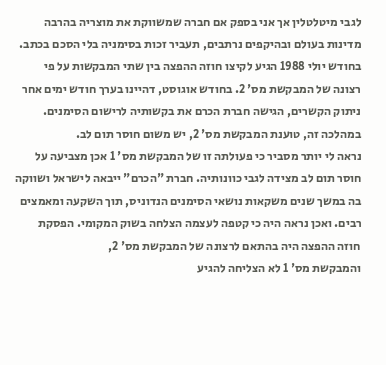לגבי מיטלטלין אך אני בספק אם חברה שמשווקת את מוצריה בהרבה מדינות בעולם ובהיקפים נרתבים, תעביר זכות בסימניה בלי הסכם בכתב.
בחודש יולי 1988 הגיע לקיצו חוזה ההפצה בין שתי המבקשות על פי רצונה של המבקשת מס' 2. בחודש אוגוסט, דהיינו בערך חודש ימים אחר ניתוק הקשרים, הגישה חברת הכרם את בקשותיה לרישום הסימנים. במהלכה זה, טוענת המבקשת מס' 2, יש משום חוסר תום לב.
נראה לי יותר מסביר כי פעולתה זו של המבקשת מס' 1 אכן מצביעה על חוסר תום לב מצידה לגבי כוונותיה. חברת "הכרם" ייבאה לישראל ושווקה בה במשך שנים משקאות נושאי הסימנים הנדוניס, תוך השקעה ומאמצים רבים. ואכן נראה היה כי קטפה לעצמה הצלחה בשוק המקומי. הפסקת חוזה ההפצה היה בהתאם לרצונה של המבקשת מס' 2,
והמבקשת מס' 1 לא הצליחה להגיע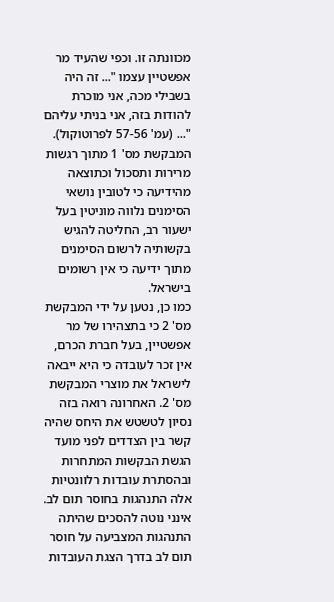מכוונתה זו. וכפי שהעיד מר אפשטיין עצמו "... זה היה בשבילי מכה, אני מוכרת להודות בזה, אני בניתי עליהם "... (עמ' 57-56 לפרוטוקול).
המבקשת מס' 1 מתוך רגשות מרירות ותסכול וכתוצאה מהידיעה כי לטובין נושאי הסימנים נלווה מוניטין בעל ישעור רב, החליטה להגיש בקשותיה לרשום הסימנים מתוך ידיעה כי אין רשומים בישראל.
כמו כן, נטען על ידי המבקשת מס' 2 כי בתצהירו של מר אפשטיין, בעל חברת הכרם, אין זכר לעובדה כי היא ייבאה לישראל את מוצרי המבקשת מס' 2. האחרונה רואה בזה נסיון לטשטש את היחס שהיה קשר בין הצדדים לפני מועד הגשת הבקשות המתחרות ובהסתרת עובדות רלוונטיות אלה התנהגות בחוסר תום לב.
אינני נוטה להסכים שהיתה התנהגות המצביעה על חוסר תום לב בדרך הצגת העובדות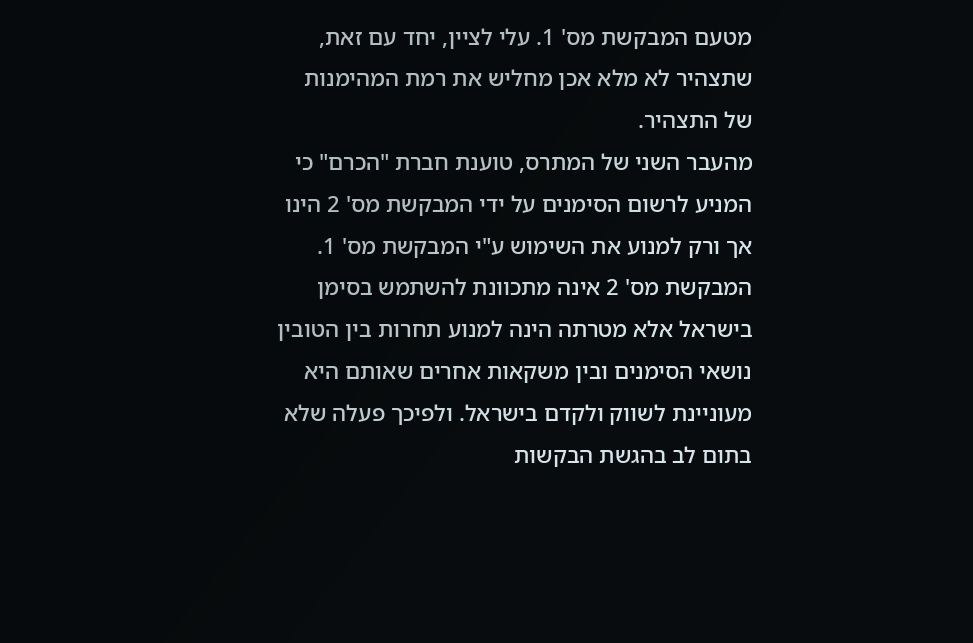מטעם המבקשת מס' 1. עלי לציין, יחד עם זאת, שתצהיר לא מלא אכן מחליש את רמת המהימנות של התצהיר.
מהעבר השני של המתרס, טוענת חברת "הכרם" כי המניע לרשום הסימנים על ידי המבקשת מס' 2 הינו אך ורק למנוע את השימוש ע"י המבקשת מס' 1. המבקשת מס' 2 אינה מתכוונת להשתמש בסימן בישראל אלא מטרתה הינה למנוע תחרות בין הטובין נושאי הסימנים ובין משקאות אחרים שאותם היא מעוניינת לשווק ולקדם בישראל. ולפיכך פעלה שלא בתום לב בהגשת הבקשות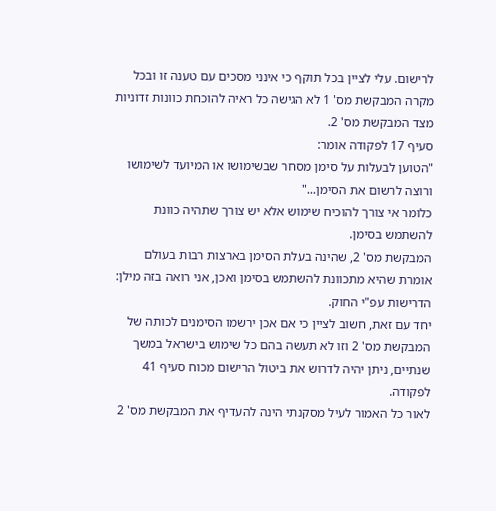לרישום. עלי לציין בכל תוקף כי אינני מסכים עם טענה זו ובכל מקרה המבקשת מס' 1 לא הגישה כל ראיה להוכחת כוונות זדוניות מצד המבקשת מס' 2.
סעיף 17 לפקודה אומר:
"הטוען לבעלות על סימן מסחר שבשימושו או המיועד לשימושו
ורוצה לרשום את הסימן..."
כלומר אי צורך להוכיח שימוש אלא יש צורך שתהיה כוונת להשתמש בסימן.
המבקשת מס' 2, שהינה בעלת הסימן בארצות רבות בעולם אומרת שהיא מתכוונת להשתמש בסימן ואכן, אני רואה בזה מילן: הדרישות עפ"י החוק.
יחד עם זאת, חשוב לציין כי אם אכן ירשמו הסימנים לכותה של המבקשת מס' 2 וזו לא תעשה בהם כל שימוש בישראל במשך שנתיים, ניתן יהיה לדרוש את ביטול הרישום מכוח סעיף 41 לפקודה.
לאור כל האמור לעיל מסקנתי הינה להעדיף את המבקשת מס' 2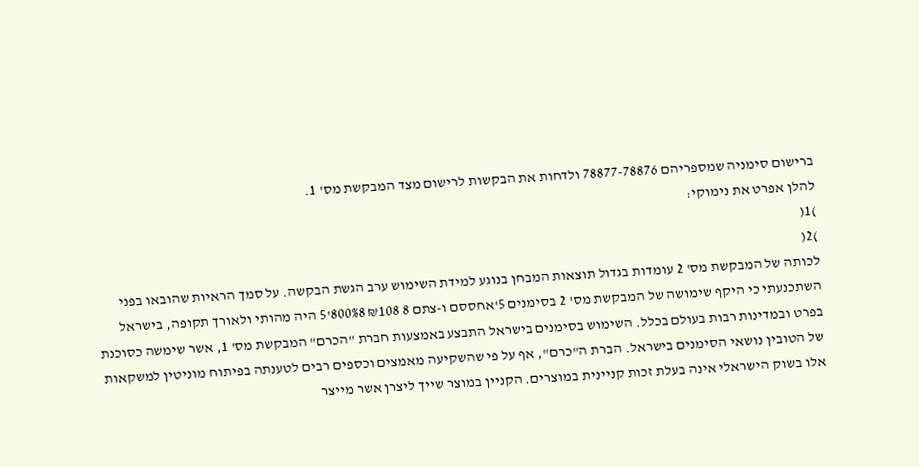ברישום סימניה שמספריהם 78877-78876 ולדחות את הבקשות לרישום מצד המבקשת מס' 1.
להלן אפרט את נימוקי:
)1(
)2(
לכותה של המבקשת מס' 2 עומדות בגדול תוצאות המבחן בנוגע למידת השימוש ערב הגשת הבקשה. על סמך הראיות שהובאו בפני השתכנעתי כי היקף שימושה של המבקשת מס' 2 בסימנים 5'אחססם ו-צתם 8 ₪108 800%8'5 היה מהותי ולאורך תקופה, בישראל בפרט ובמדינות רבות בעולם בכלל. השימוש בסימנים בישראל התבצע באמצעות חברת "הכרם" המבקשת מס' 1, אשר שימשה כסוכנת של הטובין נושאי הסימנים בישראל. הברת ה"כרם", אף על פי שהשקיעה מאמצים וכספים רבים לטענתה בפיתוח מוניטין למשקאות אלו בשוק הישראלי אינה בעלת זכות קניינית במוצרים. הקניין במוצר שייך ליצרן אשר מייצר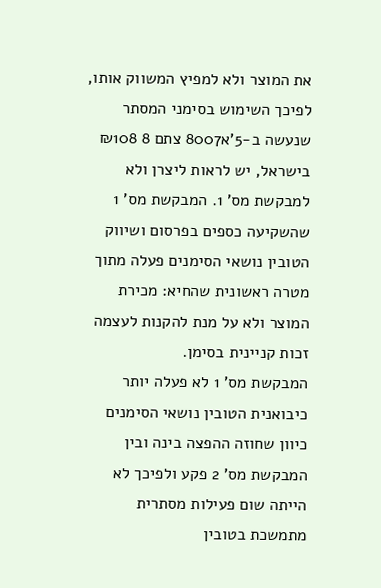את המוצר ולא למפיץ המשווק אותו, לפיכך השימוש בסימני המסתר שנעשה ב-5'א8007 צתם 8 ₪108 בישראל, יש לראות ליצרן ולא למבקשת מס' 1. המבקשת מס' 1 שהשקיעה כספים בפרסום ושיווק הטובין נושאי הסימנים פעלה מתוך מטרה ראשונית שהחיא: מכירת המוצר ולא על מנת להקנות לעצמה זכות קניינית בסימן.
המבקשת מס' 1 לא פעלה יותר כיבואנית הטובין נושאי הסימנים כיוון שחוזה ההפצה בינה ובין המבקשת מס' 2 פקע ולפיכך לא הייתה שום פעילות מסתרית מתמשכת בטובין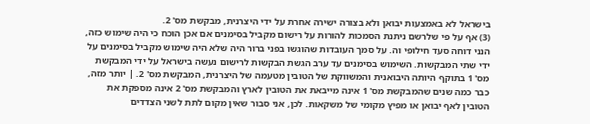בישראל לא באמצעות יבואן ולא בצורה ישירה אחרת על ידי היצרנית, מבקשת מס' 2.
(3) אף על פי שלרשם ניתנת הסמכות להורות על רישום מקביל בסימנים אם אכן הוכח כי היה שימוש כזה, הנני דוחה סעד חילופי וה. על סמך העובדות שהוגשו בפני ברור היה שלא היה שימוש מקביל בסימנים על ידי שתי המבקשות. השימוש בסימנים עד ערב הגשת הבקשות לרישום נעשה בישראל על ידי המבקשת מס' 1 בתוקף היותה היבואנית והמשווקת של הטובין מטעמה של היצרנית, המבקשת מס' 2. | יותר מזה, כבר כמה שנים שהמבקשת מס' 1 אינה מייבאת את הטובין לארץ והמבקשת מס' 2 אינה מספקת את הטובין לאף יבואן או מפיץ מקומי של משקאות. לכן, אני סבור שאין מקום לתת לשני הצדדים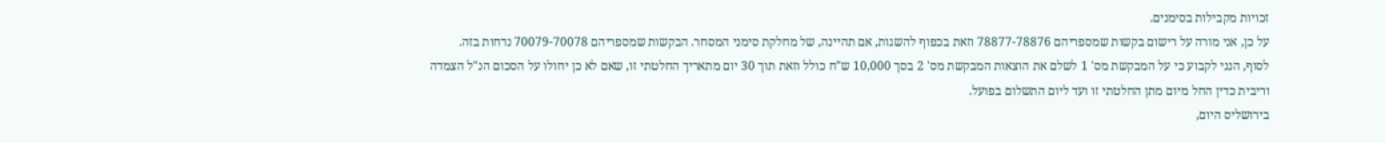זכויות מקבילות בסימנים.
על כן, אני מורה על רישום בקשות שמספריהם 78877-78876 וזאת בכפוף להשגות, אם תהיינה, של מחלקת סימני המסחר. הבקשות שמספריהם 70079-70078 נדחות בזה.
לסוף, הנני לקבוע כי על המבקשת מס' 1 לשלם את הוצאות המבקשת מס' 2 בסך 10,000 ש"ח כולל וזאת תוך 30 יום מתאריך החלטתי זו, שאם לא כן יחולו על הסכום הנ"ל הצמדה וריבית כדין החל מיום מתן החלטתי זו ועד ליום התשלום בפועל.
בירושליס היום,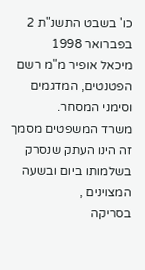כו' בשבט התשנ"ת 2 בפברואר 1998
מיכאל אופיר מ"מ רשם הפטנטים, המדגמים וסימני המסחר.
משרד המשפטים מסמך זה הינו העתק שנסרק בשלמותו ביום ובשעה המצוינים ,
בסריקה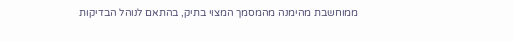ממוחשבת מהימנה מהמסמך המצוי בתיק, בהתאם לנוהל הבדיקות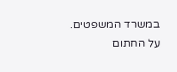במשרד המשפטים.
על החתום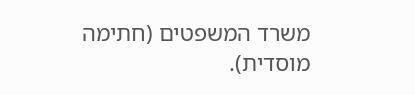משרד המשפטים (חתימה מוסדית).